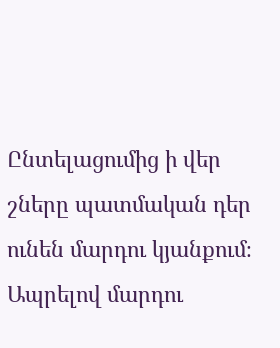Ընտելացումից ի վեր շները պատմական դեր ունեն մարդու կյանքում։ Ապրելով մարդու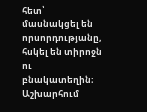հետ՝ մասնակցել են որսորդությանը, հսկել են տիրոջն ու բնակատեղին։ Աշխարհում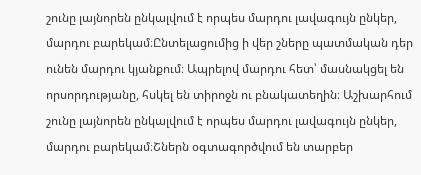շունը լայնորեն ընկալվում է որպես մարդու լավագույն ընկեր, մարդու բարեկամ։Ընտելացումից ի վեր շները պատմական դեր ունեն մարդու կյանքում։ Ապրելով մարդու հետ՝ մասնակցել են որսորդությանը, հսկել են տիրոջն ու բնակատեղին։ Աշխարհում շունը լայնորեն ընկալվում է որպես մարդու լավագույն ընկեր, մարդու բարեկամ։Շներն օգտագործվում են տարբեր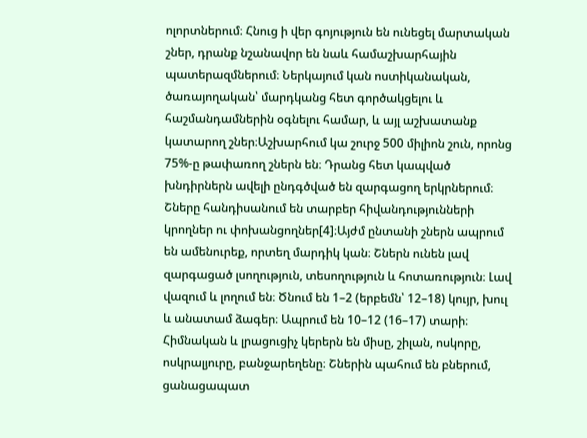ոլորտներում։ Հնուց ի վեր գոյություն են ունեցել մարտական շներ, դրանք նշանավոր են նաև համաշխարհային պատերազմներում։ Ներկայում կան ոստիկանական, ծառայողական՝ մարդկանց հետ գործակցելու և հաշմանդամներին օգնելու համար, և այլ աշխատանք կատարող շներ։Աշխարհում կա շուրջ 500 միլիոն շուն, որոնց 75%-ը թափառող շներն են։ Դրանց հետ կապված խնդիրներն ավելի ընդգծված են զարգացող երկրներում։ Շները հանդիսանում են տարբեր հիվանդությունների կրողներ ու փոխանցողներ[4]։Այժմ ընտանի շներն ապրում են ամենուրեք, որտեղ մարդիկ կան։ Շներն ունեն լավ զարգացած լսողություն, տեսողություն և հոտառություն։ Լավ վազում և լողում են։ Ծնում են 1–2 (երբեմն՝ 12–18) կույր, խուլ և անատամ ձագեր։ Ապրում են 10–12 (16–17) տարի։ Հիմնական և լրացուցիչ կերերն են միսը, շիլան, ոսկորը, ոսկրալյուրը, բանջարեղենը։ Շներին պահում են բներում, ցանացապատ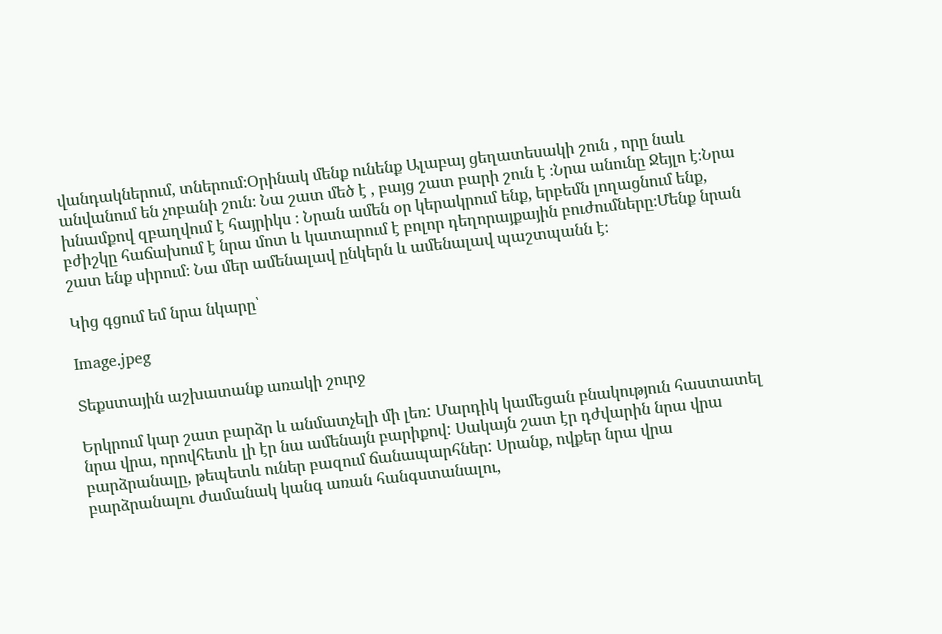վանդակներում, տներում։Օրինակ մենք ունենք Ալաբայ ցեղատեսակի շուն , որը նաև անվանում են չոբանի շուն։ Նա շատ մեծ է , բայց շատ բարի շուն է ։Նրա անունը Ջեյլո է։Նրա խնամքով զբաղվում է հայրիկս ։ Նրան ամեն օր կերակրում ենք, երբեմն լողացնում ենք, բժիշկը հաճախում է նրա մոտ և կատարում է բոլոր դեղորայքային բուժումները։Մենք նրան շատ ենք սիրում։ Նա մեր ամենալավ ընկերն և ամենալավ պաշտպանն է։

Կից գցում եմ նրա նկարը՝

Image.jpeg

Տեքստային աշխատանք առակի շուրջ

Երկրում կար շատ բարձր և անմատչելի մի լեռ: Մարդիկ կամեցան բնակություն հաստատել նրա վրա, որովհետև լի էր նա ամենայն բարիքով: Սակայն շատ էր դժվարին նրա վրա բարձրանալը, թեպետև ուներ բազում ճանապարհներ: Սրանք, ովքեր նրա վրա բարձրանալու ժամանակ կանգ առան հանգստանալու,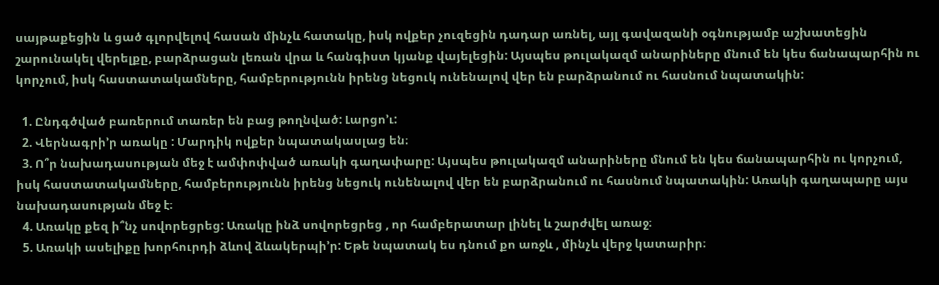սայթաքեցին և ցած գլորվելով հասան մինչև հատակը, իսկ ովքեր չուզեցին դադար առնել, այլ գավազանի օգնությամբ աշխատեցին շարունակել վերելքը, բարձրացան լեռան վրա և հանգիստ կյանք վայելեցին: Այսպես թուլակազմ անարիները մնում են կես ճանապարհին ու կորչում, իսկ հաստատակամները, համբերությունն իրենց նեցուկ ունենալով վեր են բարձրանում ու հասնում նպատակին:

  1. Ընդգծված բառերում տառեր են բաց թողնված: Լարցո’ւ:
  2. Վերնագրի’ր առակը : Մարդիկ ովքեր նպատակասլաց են։
  3. Ո՞ր նախադասության մեջ է ամփոփված առակի գաղափարը: Այսպես թուլակազմ անարիները մնում են կես ճանապարհին ու կորչում, իսկ հաստատակամները, համբերությունն իրենց նեցուկ ունենալով վեր են բարձրանում ու հասնում նպատակին: Առակի գաղապարը այս նախադասության մեջ է։
  4. Առակը քեզ ի՞նչ սովորեցրեց: Առակը ինձ սովորեցրեց , որ համբերատար լինել և շարժվել առաջ։
  5. Առակի ասելիքը խորհուրդի ձևով ձևակերպի’ր: Եթե նպատակ ես դնում քո առջև , մինչև վերջ կատարիր։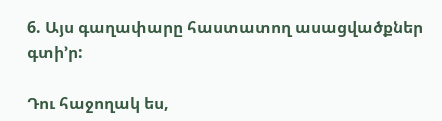6. Այս գաղափարը հաստատող ասացվածքներ գտի’ր:

Դու հաջողակ ես,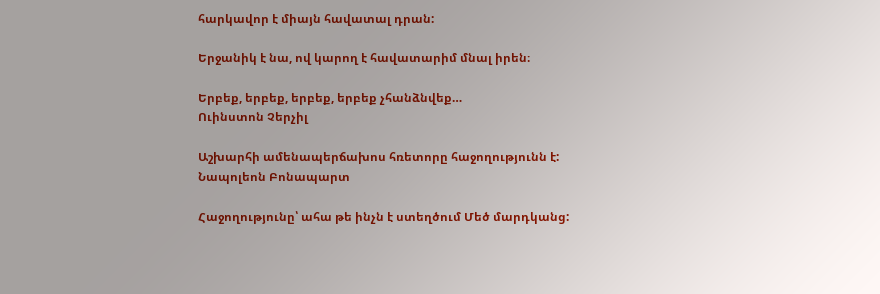հարկավոր է միայն հավատալ դրան:

Երջանիկ է նա, ով կարող է հավատարիմ մնալ իրեն։

Երբեք, երբեք, երբեք, երբեք չհանձնվեք…
Ուինստոն Չերչիլ

Աշխարհի ամենապերճախոս հռետորը հաջողությունն է:
Նապոլեոն Բոնապարտ

Հաջողությունը՝ ահա թե ինչն է ստեղծում Մեծ մարդկանց: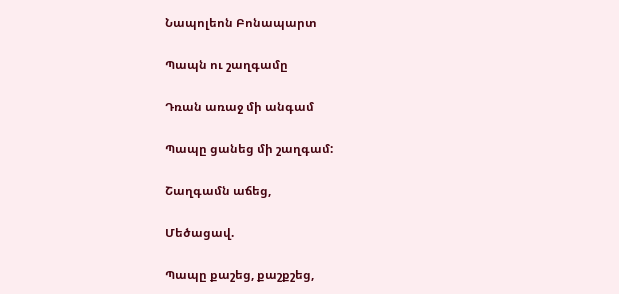Նապոլեոն Բոնապարտ

Պապն ու շաղգամը

Դռան առաջ մի անգամ

Պապը ցանեց մի շաղգամ:

Շաղգամն աճեց,

Մեծացավ.

Պապը քաշեց, քաշքշեց,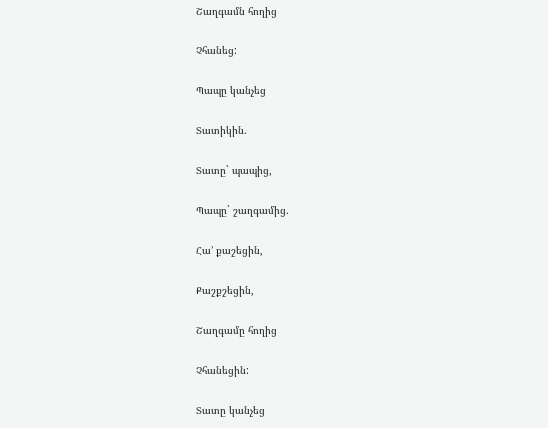Շաղգամն հողից

Չհանեց:

Պապը կանչեց

Տատիկին.

Տատը` պապից,

Պապը` շաղգամից.

Հա’ քաշեցին,

Քաշքշեցին,

Շաղգամը հողից

Չհանեցին:

Տատը կանչեց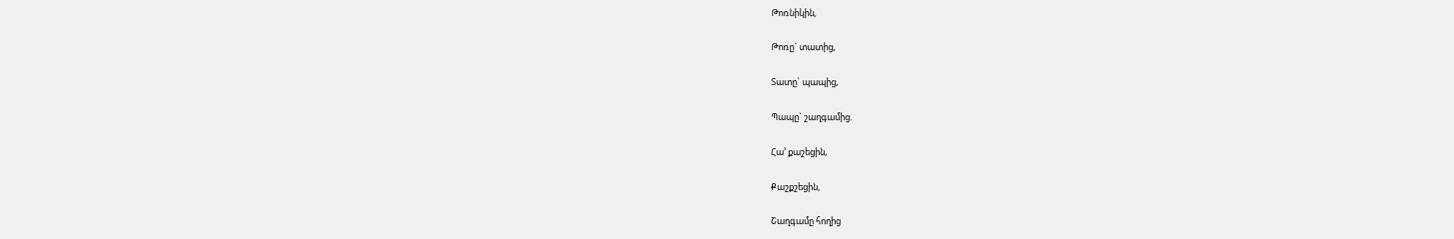Թոռնիկին,

Թոռը` տատից,

Տատը` պապից,

Պապը` շաղգամից.

Հա’ քաշեցին,

Քաշքշեցին,

Շաղգամը հողից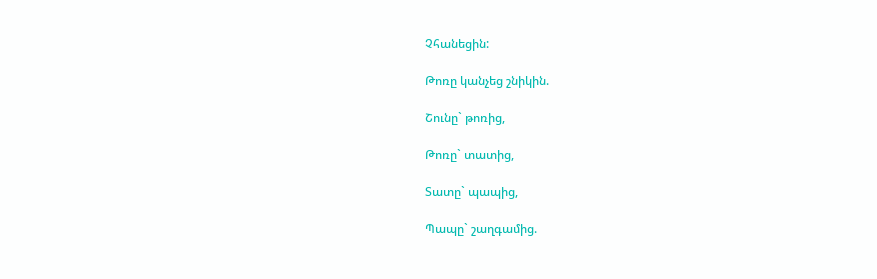Չհանեցին:

Թոռը կանչեց շնիկին.

Շունը` թոռից,

Թոռը` տատից,

Տատը` պապից,

Պապը` շաղգամից.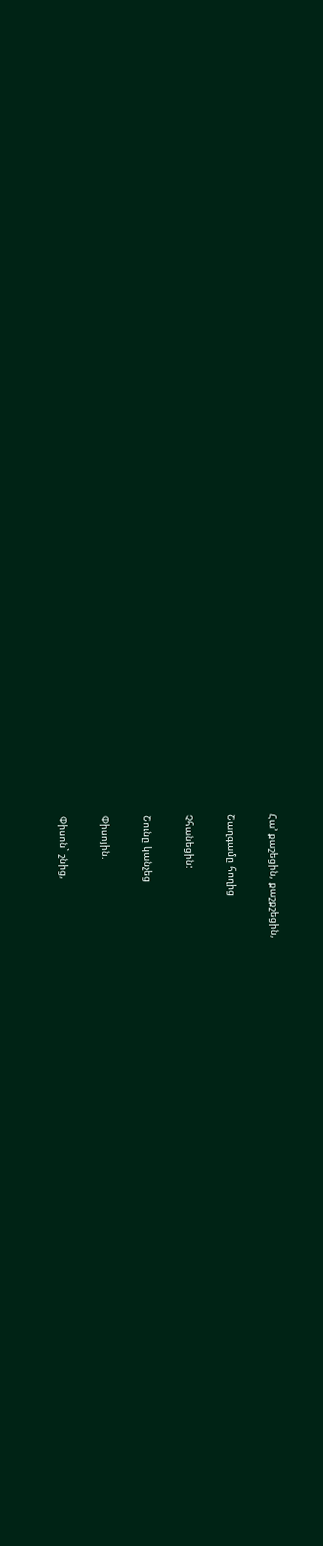Հա’ քաշեցին, քաշքշեցին,

Շաղգամը հողից

Չհանեցին:

Շունը կանչեց

Փիսոյին.

Փիսոն` շնից,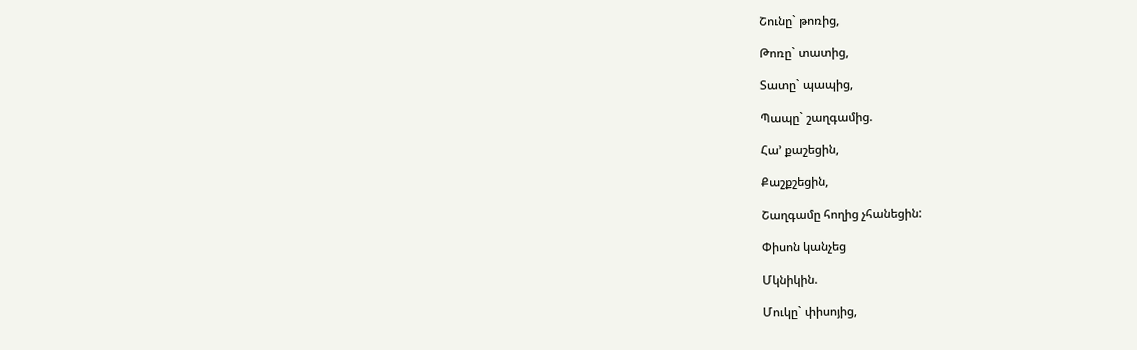Շունը` թոռից,

Թոռը` տատից,

Տատը` պապից,

Պապը` շաղգամից.

Հա’ քաշեցին,

Քաշքշեցին,

Շաղգամը հողից չհանեցին:

Փիսոն կանչեց

Մկնիկին.

Մուկը` փիսոյից,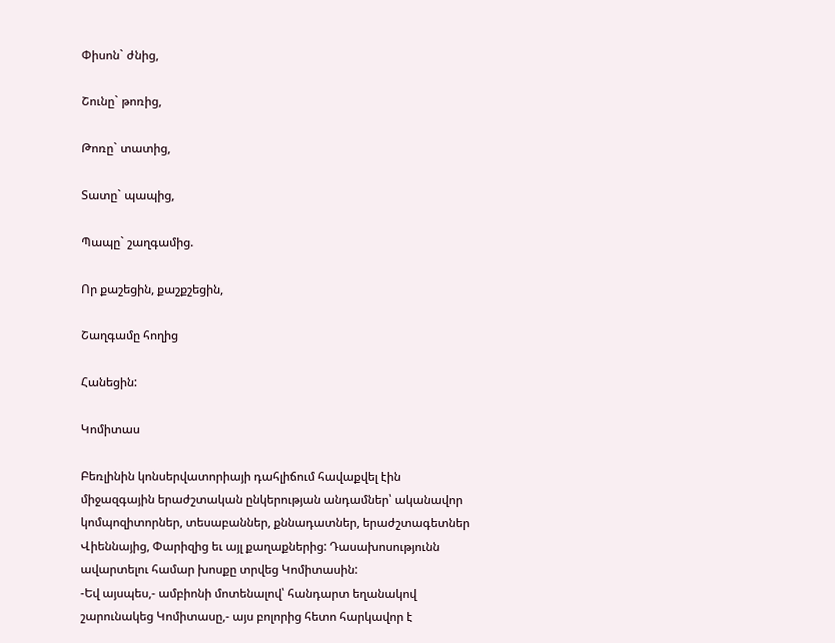Փիսոն` ժնից,

Շունը` թոռից,

Թոռը` տատից,

Տատը` պապից,

Պապը` շաղգամից.

Որ քաշեցին, քաշքշեցին,

Շաղգամը հողից

Հանեցին:

Կոմիտաս

Բեռլինին կոնսերվատորիայի դահլիճում հավաքվել էին միջազգային երաժշտական ընկերության անդամներ՝ ականավոր կոմպոզիտորներ, տեսաբաններ, քննադատներ, երաժշտագետներ Վիեննայից, Փարիզից եւ այլ քաղաքներից: Դասախոսությունն ավարտելու համար խոսքը տրվեց Կոմիտասին:
-Եվ այսպես,- ամբիոնի մոտենալով՝ հանդարտ եղանակով շարունակեց Կոմիտասը,- այս բոլորից հետո հարկավոր է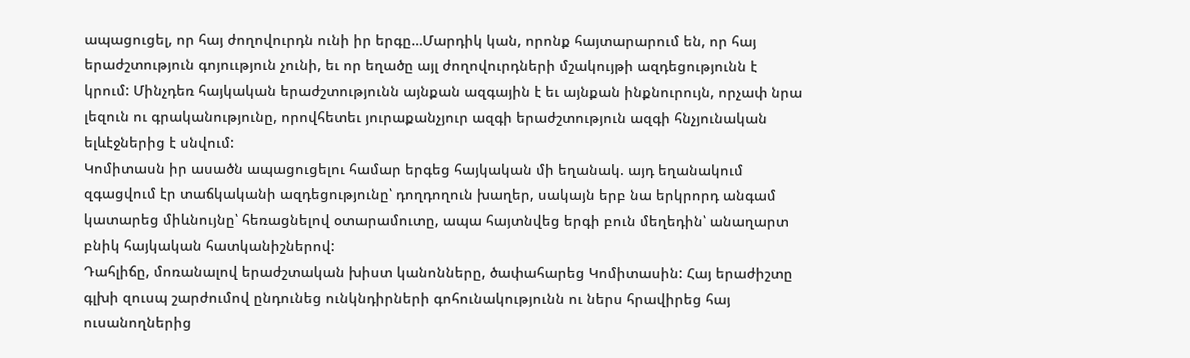ապացուցել, որ հայ ժողովուրդն ունի իր երգը…Մարդիկ կան, որոնք հայտարարում են, որ հայ երաժշտություն գոյոււթյուն չունի, եւ որ եղածը այլ ժողովուրդների մշակույթի ազդեցությունն է կրում: Մինչդեռ հայկական երաժշտությունն այնքան ազգային է եւ այնքան ինքնուրույն, որչափ նրա լեզուն ու գրականությունը, որովհետեւ յուրաքանչյուր ազգի երաժշտություն ազգի հնչյունական ելևէջներից է սնվում:
Կոմիտասն իր ասածն ապացուցելու համար երգեց հայկական մի եղանակ. այդ եղանակում զգացվում էր տաճկականի ազդեցությունը՝ դողդողուն խաղեր, սակայն երբ նա երկրորդ անգամ կատարեց միևնույնը՝ հեռացնելով օտարամուտը, ապա հայտնվեց երգի բուն մեղեդին՝ անաղարտ բնիկ հայկական հատկանիշներով:
Դահլիճը, մոռանալով երաժշտական խիստ կանոնները, ծափահարեց Կոմիտասին: Հայ երաժիշտը գլխի զուսպ շարժումով ընդունեց ունկնդիրների գոհունակությունն ու ներս հրավիրեց հայ ուսանողներից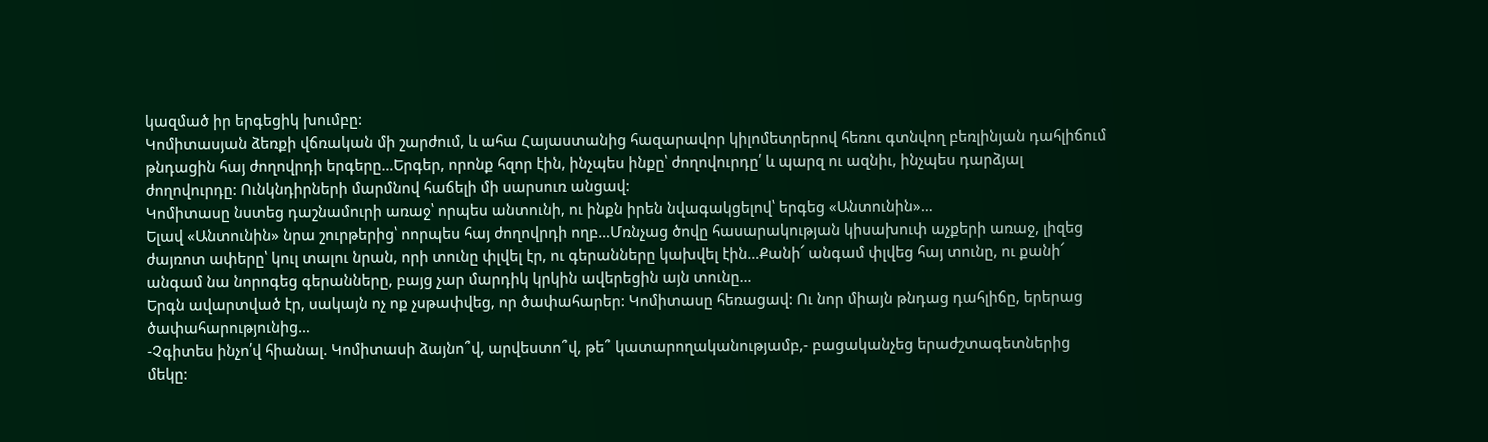կազմած իր երգեցիկ խումբը:
Կոմիտասյան ձեռքի վճռական մի շարժում, և ահա Հայաստանից հազարավոր կիլոմետրերով հեռու գտնվող բեռլինյան դահլիճում թնդացին հայ ժողովրդի երգերը…Երգեր, որոնք հզոր էին, ինչպես ինքը՝ ժողովուրդը՛ և պարզ ու ազնիւ, ինչպես դարձյալ ժողովուրդը: Ունկնդիրների մարմնով հաճելի մի սարսուռ անցավ:
Կոմիտասը նստեց դաշնամուրի առաջ՝ որպես անտունի, ու ինքն իրեն նվագակցելով՝ երգեց «Անտունին»…
Ելավ «Անտունին» նրա շուրթերից՝ ոորպես հայ ժողովրդի ողբ…Մռնչաց ծովը հասարակության կիսախուփ աչքերի առաջ, լիզեց ժայռոտ ափերը՝ կուլ տալու նրան, որի տունը փլվել էր, ու գերանները կախվել էին…Քանի՜ անգամ փլվեց հայ տունը, ու քանի՜ անգամ նա նորոգեց գերանները, բայց չար մարդիկ կրկին ավերեցին այն տունը…
Երգն ավարտված էր, սակայն ոչ ոք չսթափվեց, որ ծափահարեր: Կոմիտասը հեռացավ: Ու նոր միայն թնդաց դահլիճը, երերաց ծափահարությունից…
-Չգիտես ինչո՛վ հիանալ. Կոմիտասի ձայնո՞վ, արվեստո՞վ, թե՞ կատարողականությամբ,- բացականչեց երաժշտագետներից մեկը: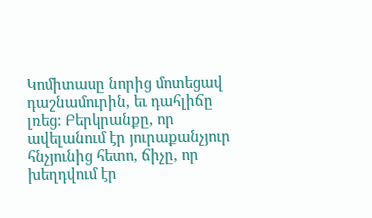Կոմիտասը նորից մոտեցավ դաշնամուրին, եւ դահլիճը լռեց: Բերկրանքը, որ ավելանում էր յուրաքանչյուր հնչյունից հետո, ճիչը, որ խեղդվում էր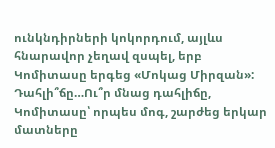ունկնդիրների կոկորդում, այլևս հնարավոր չեղավ զսպել, երբ Կոմիտասը երգեց «Մոկաց Միրզան»:
Դահլի՞ճը…Ու՞ր մնաց դահլիճը, Կոմիտասը՝ որպես մոգ, շարժեց երկար մատները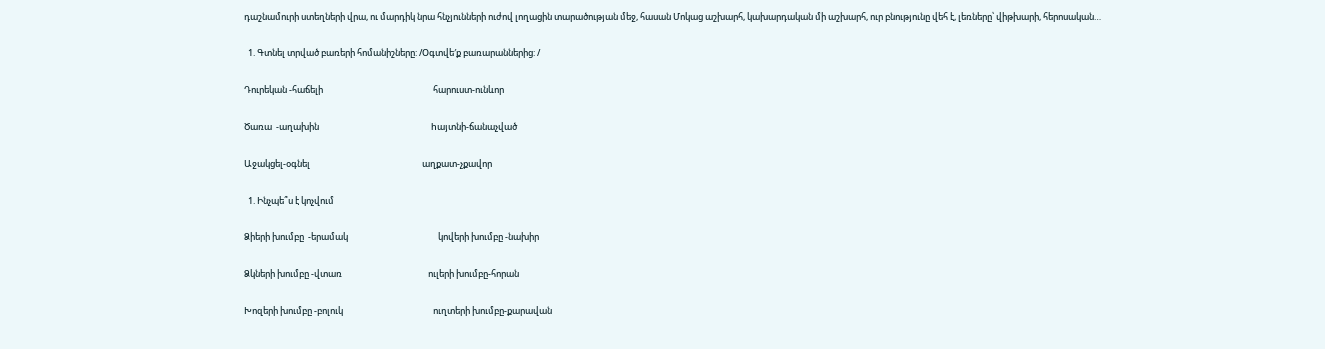դաշնամուրի ստեղների վրա, ու մարդիկ նրա հնչյունների ուժով լողացին տարածության մեջ, հասան Մոկաց աշխարհ, կախարդական մի աշխարհ, ուր բնությունը վեհ է, լեռները՝ վիթխարի, հերոսական…

  1. Գտնել տրված բառերի հոմանիշները: /Օգտվե′ք բառարաններից: /

Դուրեկան -հաճելի                                                       հարուստ-ունևոր

Ծառա  -աղախին                                                        hայտնի-ճանաչված

Աջակցել-օգնել                                                        աղքատ-չքավոր

  1. Ինչպե՞ս է կոչվում

Ձիերի խումբը  -երամակ                                             կովերի խումբը -նախիր

Ձկների խումբը -վտառ                                           ուլերի խումբը-հորան

Խոզերի խումբը -բոլուկ                                             ուղտերի խումբը-քարավան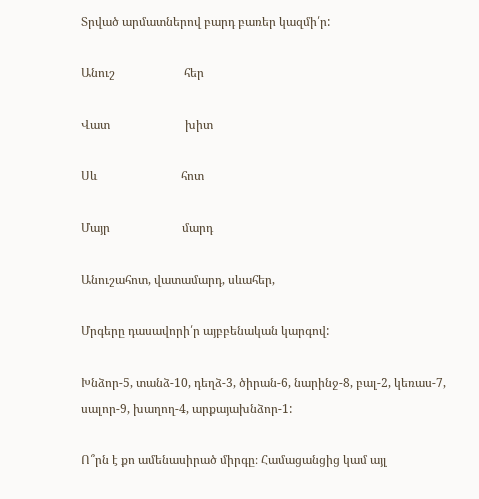Տրված արմատներով բարդ բառեր կազմի՛ր:

Անուշ                       հեր

Վատ                         խիտ

Սև                            հոտ

Մայր                        մարդ

Անուշահոտ, վատամարդ, սևահեր,

Մրգերը դասավորի՛ր այբբենական կարգով:

Խնձոր-5, տանձ-10, դեղձ-3, ծիրան-6, նարինջ-8, բալ-2, կեռաս-7, սալոր-9, խաղող-4, արքայախնձոր-1:

Ո՞րն է քո ամենասիրած միրգը։ Համացանցից կամ այլ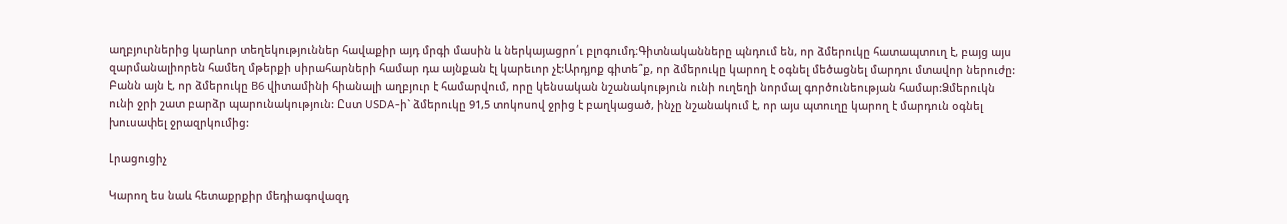աղբյուրներից կարևոր տեղեկություններ հավաքիր այդ մրգի մասին և ներկայացրո՛ւ բլոգումդ։Գիտնականները պնդում են, որ ձմերուկը հատապտուղ է, բայց այս զարմանալիորեն համեղ մթերքի սիրահարների համար դա այնքան էլ կարեւոր չէ:Արդյոք գիտե՞ք, որ ձմերուկը կարող է օգնել մեծացնել մարդու մտավոր ներուժը: Բանն այն է, որ ձմերուկը В6 վիտամինի հիանալի աղբյուր է համարվում, որը կենսական նշանակություն ունի ուղեղի նորմալ գործունեության համար:Ձմերուկն ունի ջրի շատ բարձր պարունակություն: Ըստ USDA-ի` ձմերուկը 91,5 տոկոսով ջրից է բաղկացած, ինչը նշանակում է, որ այս պտուղը կարող է մարդուն օգնել խուսափել ջրազրկումից:

Լրացուցիչ

Կարող ես նաև հետաքրքիր մեդիագովազդ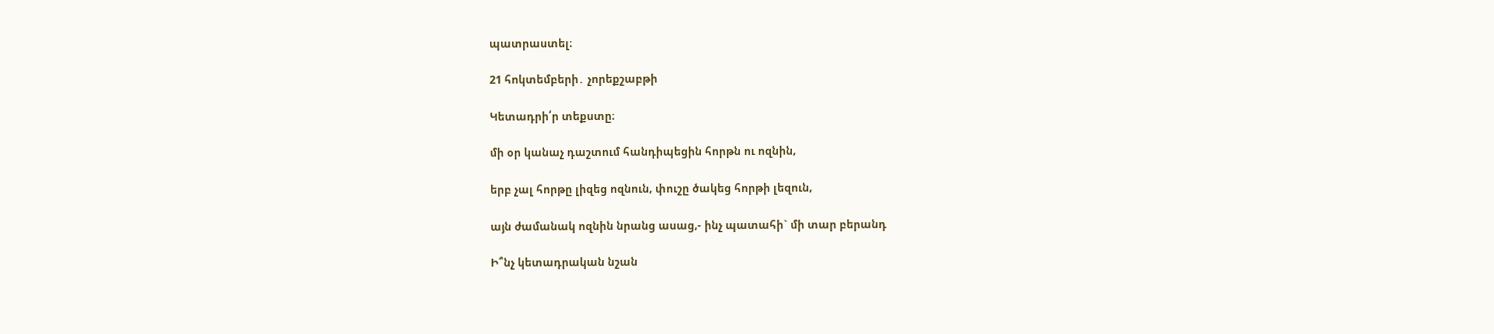պատրաստել։

21 հոկտեմբերի․ չորեքշաբթի

Կետադրի՛ր տեքստը։

մի օր կանաչ դաշտում հանդիպեցին հորթն ու ոզնին,

երբ չալ հորթը լիզեց ոզնուն, փուշը ծակեց հորթի լեզուն,

այն ժամանակ ոզնին նրանց ասաց,- ինչ պատահի` մի տար բերանդ

Ի՞նչ կետադրական նշան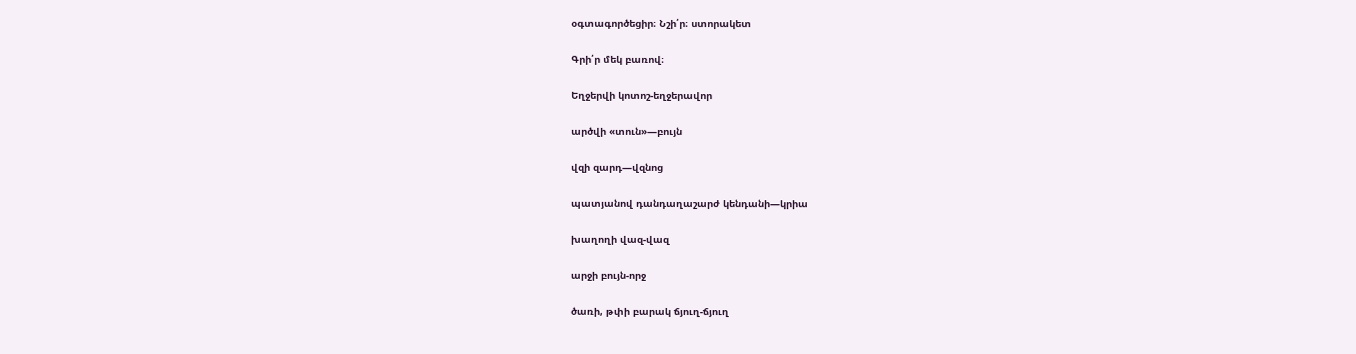օգտագործեցիր։ Նշի՛ր։ ստորակետ

Գրի՛ր մեկ բառով։

Եղջերվի կոտոշ-եղջերավոր

արծվի «տուն»—բույն

վզի զարդ—վզնոց

պատյանով դանդաղաշարժ կենդանի—կրիա

խաղողի վազ-վազ

արջի բույն-որջ

ծառի, թփի բարակ ճյուղ-ճյուղ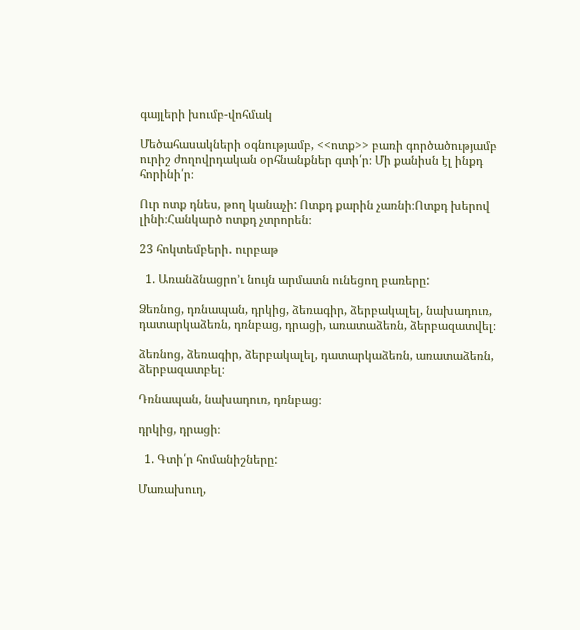գայլերի խումբ-վոհմակ

Մեծահասակների օգնությամբ, <<ոտք>> բառի գործածությամբ ուրիշ ժողովրդական օրհնանքներ գտի՛ր։ Մի քանիսն էլ ինքդ հորինի՛ր։

Ուր ոտք դնես, թող կանաչի: Ոտքդ քարին չառնի։Ոտքդ խերով լինի։Հանկարծ ոտքդ չտրորեն։

23 հոկտեմբերի․ ուրբաթ

  1. Առանձնացրո’ւ նույն արմատն ունեցող բառերը:

Ձեռնոց, դռնապան, դրկից, ձեռագիր, ձերբակալել, նախադուռ, դատարկաձեռն, դռնբաց, դրացի, առատաձեռն, ձերբազատվել։

ձեռնոց, ձեռագիր, ձերբակալել, դատարկաձեռն, առատաձեռն, ձերբազատբել։

Դռնապան, նախադուռ, դռնբաց։

դրկից, դրացի։

  1. Գտի՛ր հոմանիշները:

Մառախուղ,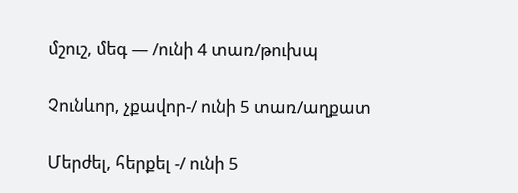մշուշ, մեգ — /ունի 4 տառ/թուխպ

Չունևոր, չքավոր-/ ունի 5 տառ/աղքատ

Մերժել, հերքել -/ ունի 5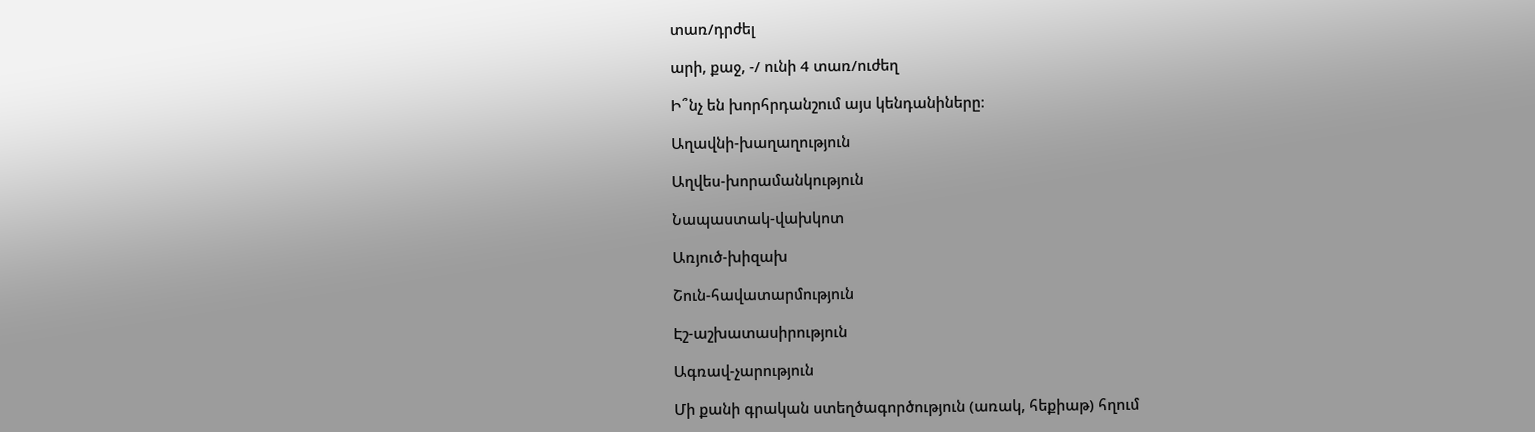տառ/դրժել

արի, քաջ, -/ ունի 4 տառ/ուժեղ

Ի՞նչ են խորհրդանշում այս կենդանիները։

Աղավնի-խաղաղություն

Աղվես-խորամանկություն

Նապաստակ-վախկոտ

Առյուծ-խիզախ

Շուն-հավատարմություն

Էշ-աշխատասիրություն

Ագռավ-չարություն

Մի քանի գրական ստեղծագործություն (առակ, հեքիաթ) հղում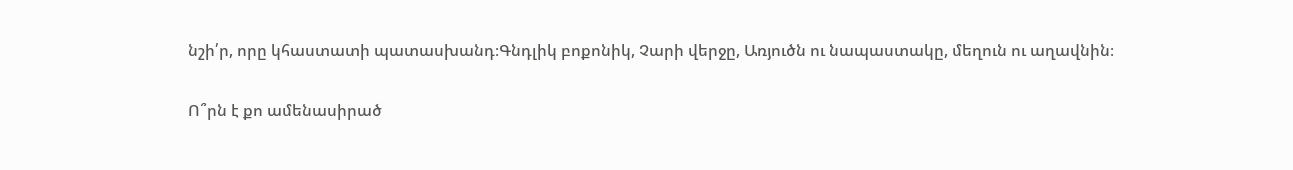նշի՛ր, որը կհաստատի պատասխանդ։Գնդլիկ բոքոնիկ, Չարի վերջը, Առյուծն ու նապաստակը, մեղուն ու աղավնին։

Ո՞րն է քո ամենասիրած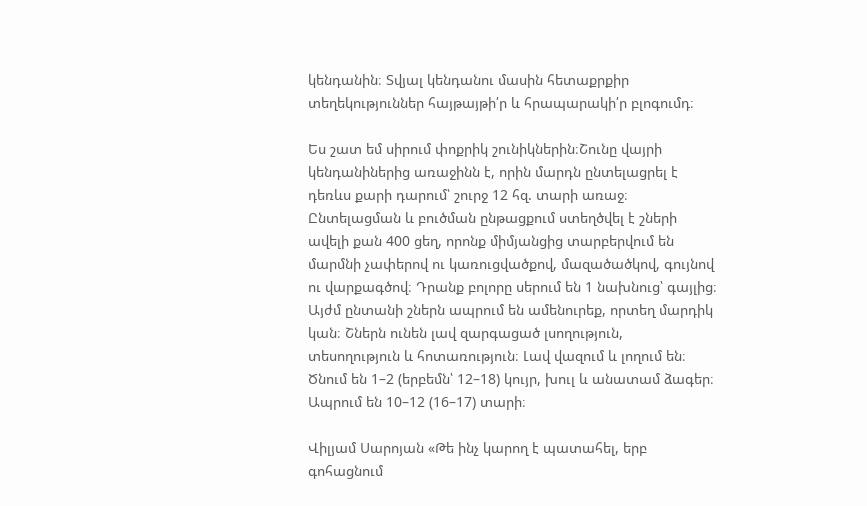կենդանին։ Տվյալ կենդանու մասին հետաքրքիր տեղեկություններ հայթայթի՛ր և հրապարակի՛ր բլոգումդ։

Ես շատ եմ սիրում փոքրիկ շունիկներին։Շունը վայրի կենդանիներից առաջինն է, որին մարդն ընտելացրել է դեռևս քարի դարում՝ շուրջ 12 հզ. տարի առաջ։ Ընտելացման և բուծման ընթացքում ստեղծվել է շների ավելի քան 400 ցեղ, որոնք միմյանցից տարբերվում են մարմնի չափերով ու կառուցվածքով, մազածածկով, գույնով ու վարքագծով։ Դրանք բոլորը սերում են 1 նախնուց՝ գայլից։ Այժմ ընտանի շներն ապրում են ամենուրեք, որտեղ մարդիկ կան։ Շներն ունեն լավ զարգացած լսողություն, տեսողություն և հոտառություն։ Լավ վազում և լողում են։ Ծնում են 1–2 (երբեմն՝ 12–18) կույր, խուլ և անատամ ձագեր։ Ապրում են 10–12 (16–17) տարի։

Վիլյամ Սարոյան «Թե ինչ կարող է պատահել, երբ գոհացնում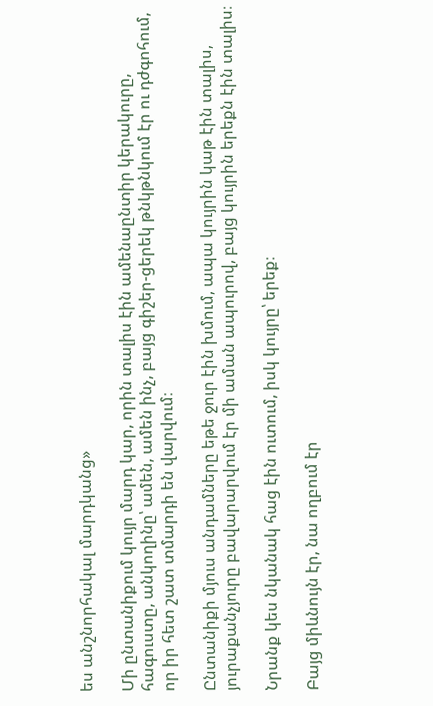ես անշնորհակալ մարդկանց»

Մի ընտանիքում կույր մարդ կար, որին տալիս էին ամենաընտիր կերակուրը, հագուստը, անկողինը՝ ամեն, ամեն ինչ, բայց գիշեր-ցերեկ թնկթնկում էր ու դժգոհում, որ իր հետ շատ տմարդի են վարվում։

Ընտանիքի մյուս անդամները եթե ջուր էին խմում, ապա կույրին կաթ էին տալիս, յուրաքանչյուրը բավարարվում էր մի աման ապուրով, բայց կույրին երեքն էին տալիս։

Նրանք կես նկանակ հաց էին ուտում, իսկ կույրը՝ երեք։

Բայց միևնույն էր, նա ողբում էր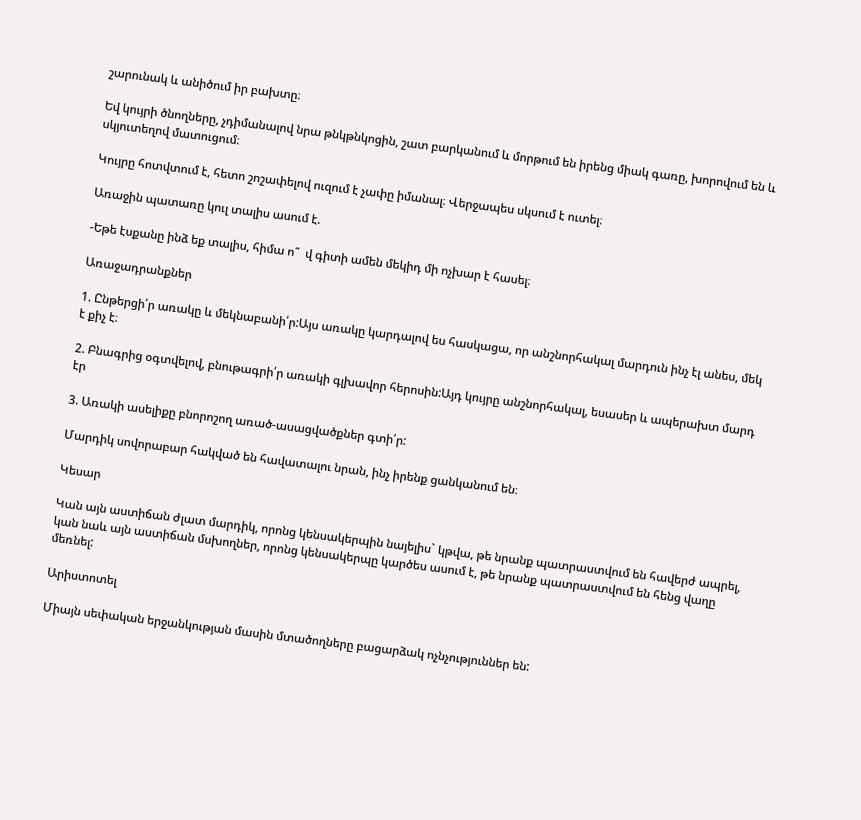շարունակ և անիծում իր բախտը։

Եվ կույրի ծնողները, չդիմանալով նրա թնկթնկոցին, շատ բարկանում և մորթում են իրենց միակ գառը, խորովում են և սկյուտեղով մատուցում։

Կույրը հոտվտում է, հետո շոշափելով ուզում է չափը իմանալ։ Վերջապես սկսում է ուտել։

Առաջին պատառը կուլ տալիս ասում է.

-Եթե էսքանը ինձ եք տալիս, հիմա ո՞  վ գիտի ամեն մեկիդ մի ոչխար է հասել։

Առաջադրանքներ

1. Ընթերցի՛ր առակը և մեկնաբանի՛ր:Այս առակը կարդալով ես հասկացա, որ անշնորհակալ մարդուն ինչ էլ անես, մեկ է քիչ է։

2. Բնագրից օգտվելով, բնութագրի՛ր առակի գլխավոր հերոսին:Այդ կույրը անշնորհակալ, եսասեր և ապերախտ մարդ էր

3. Առակի ասելիքը բնորոշող առած-ասացվածքներ գտի՛ր:

Մարդիկ սովորաբար հակված են հավատալու նրան, ինչ իրենք ցանկանում են։

Կեսար

Կան այն աստիճան ժլատ մարդիկ, որոնց կենսակերպին նայելիս` կթվա, թե նրանք պատրաստվում են հավերժ ապրել, կան նաև այն աստիճան մսխողներ, որոնց կենսակերպը կարծես ասում է, թե նրանք պատրաստվում են հենց վաղը մեռնել:

Արիստոտել

Միայն սեփական երջանկության մասին մտածողները բացարձակ ոչնչություններ են: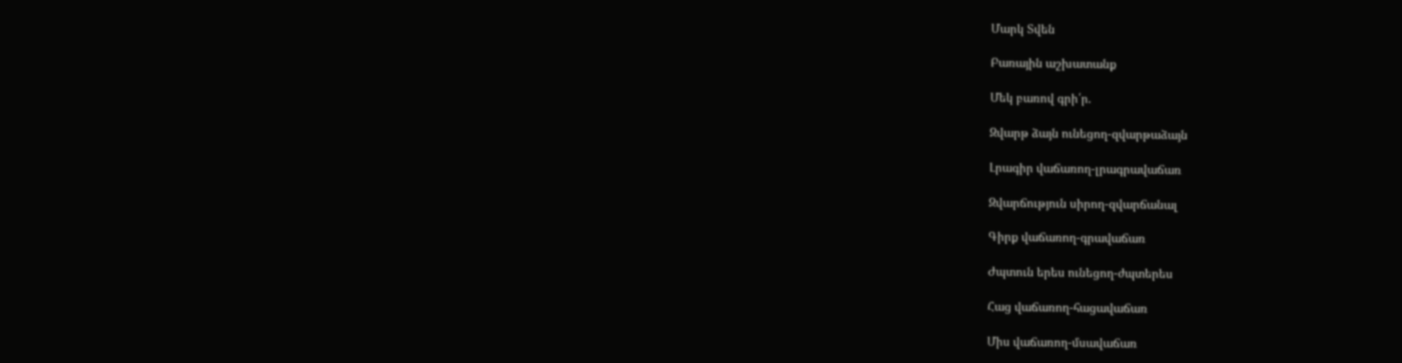Մարկ Տվեն

Բառային աշխատանք

Մեկ բառով գրի՛ր.

Զվարթ ձայն ունեցող-զվարթաձայն

Լրագիր վաճառող-լրագրավաճառ

Զվարճություն սիրող-զվարճանալ

Գիրք վաճառող-գրավաճառ

Ժպտուն երես ունեցող-ժպտերես

Հաց վաճառող-հացավաճառ

Միս վաճառող-մսավաճառ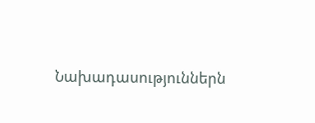Նախադասություններն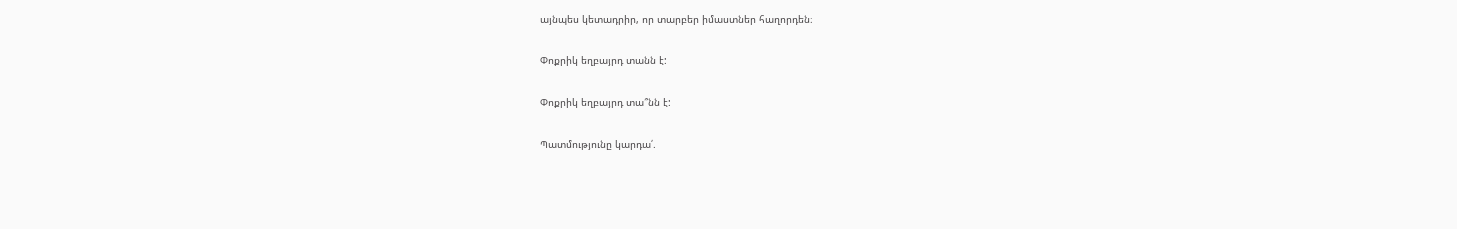այնպես կետադրիր, որ տարբեր իմաստներ հաղորդեն։

Փոքրիկ եղբայրդ տանն է:

Փոքրիկ եղբայրդ տա՞նն է:

Պատմությունը կարդա՛.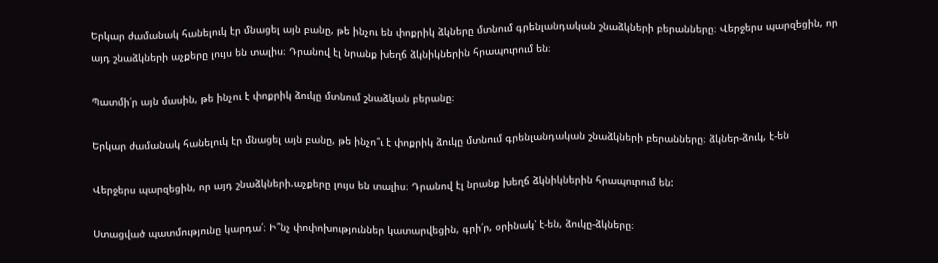Երկար ժամանակ հանելուկ էր մնացել այն բանը, թե ինչու են փոքրիկ ձկները մտնում գրենլանդական շնաձկների բերանները։ Վերջերս պարզեցին, որ այդ շնաձկների աչքերը լույս են տալիս։ Դրանով էլ նրանք խեղճ ձկնիկներին հրապուրում են։

Պատմի՛ր այն մասին, թե ինչու է փոքրիկ ձուկը մտնում շնաձկան բերանը։

Երկար ժամանակ հանելուկ էր մնացել այն բանը, թե ինչո՞ւ է փոքրիկ ձուկը մտնում գրենլանդական շնաձկների բերանները։ ձկներ-ձուկ, է-են

Վերջերս պարզեցին, որ այդ շնաձկների.աչքերը լույս են տալիս։ Դրանով էլ նրանք խեղճ ձկնիկներին հրապուրում են:

Ստացված պատմությունը կարդա՛։ Ի՞նչ փոփոխություններ կատարվեցին, գրի՛ր, օրինակ՝ է-են, ձուկը-ձկները։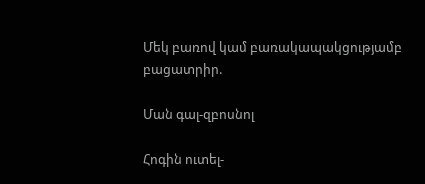Մեկ բառով կամ բառակապակցությամբ բացատրիր.

Ման գալ-զբոսնոլ

Հոգին ուտել-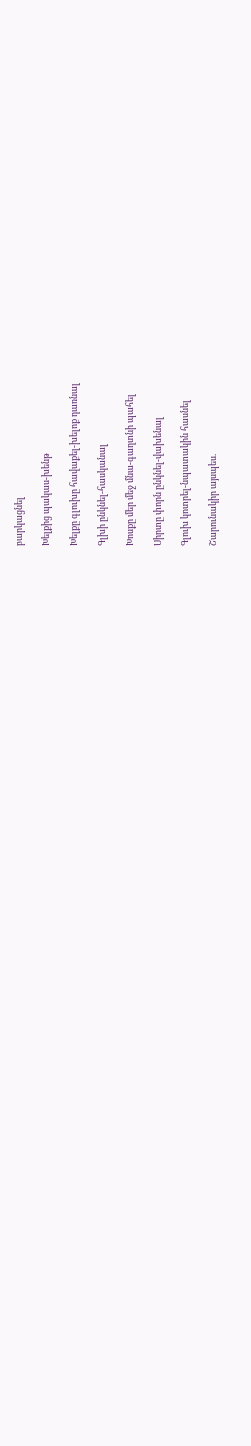բարկացնել

Խելքից պակաս-խենթ

Խելքը գլուխը հավաքել-խելոք դառնալ

Գլխի ընկնել-հասկանալ

Խոսքը մեր մեջ մնա-գաղտնի պահել

Սիրտը փորն ընկնել-վախենալ

Գլուխ կոտրել-նպատակին հասնել

Շարունակիր այսպես.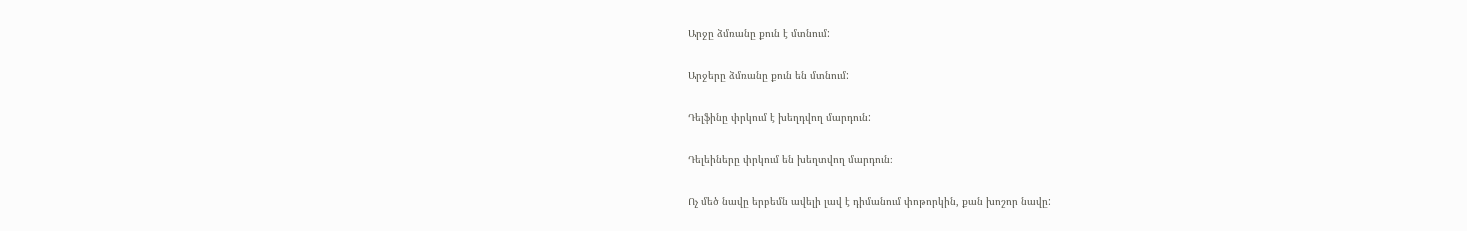Արջը ձմռանը քուն է մտնում:

Արջերը ձմռանը քուն են մտնում:

Դելֆինը փրկում է խեղդվող մարդուն:

Դելեիները փրկում են խեղտվող մարդուն։

Ոչ մեծ նավը երբեմն ավելի լավ է դիմանում փոթորկին, քան խոշոր նավը: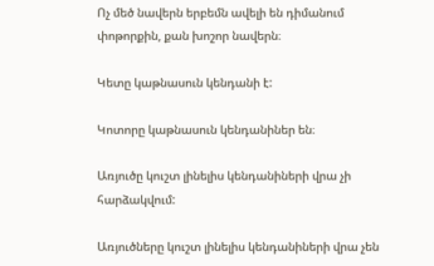Ոչ մեծ նավերն երբեմն ավելի են դիմանում փոթորքին, քան խոշոր նավերն։

Կետը կաթնասուն կենդանի է:

Կոտորը կաթնասուն կենդանիներ են։

Առյուծը կուշտ լինելիս կենդանիների վրա չի հարձակվում:

Առյուծները կուշտ լինելիս կենդանիների վրա չեն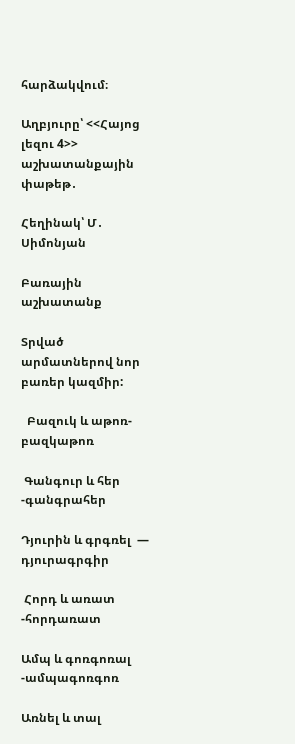հարձակվում։

Աղբյուրը՝ <<Հայոց լեզու 4>> աշխատանքային փաթեթ․

Հեղինակ՝ Մ․ Սիմոնյան

Բառային աշխատանք

Տրված արմատներով նոր բառեր կազմիր:

  Բազուկ և աթոռ-բազկաթոռ

 Գանգուր և հեր -գանգրահեր

Դյուրին և գրգռել  — դյուրագրգիր

 Հորդ և առատ -հորդառատ

Ամպ և գոռգոռալ  -ամպագոռգոռ

Առնել և տալ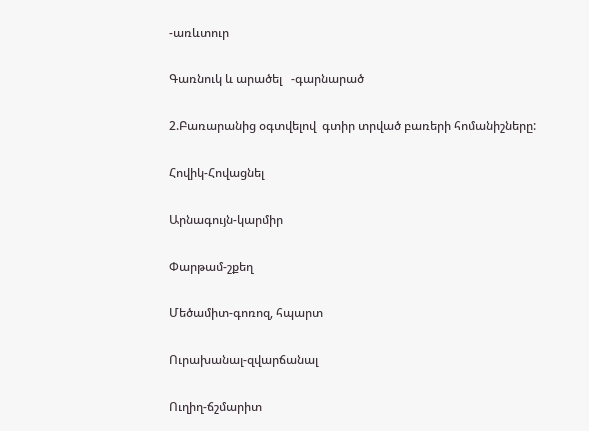-առևտուր

Գառնուկ և արածել   -գարնարած

2.Բառարանից օգտվելով  գտիր տրված բառերի հոմանիշները:

Հովիկ-Հովացնել

Արնագույն-կարմիր

Փարթամ-շքեղ

Մեծամիտ-գոռոզ, հպարտ

Ուրախանալ-զվարճանալ

Ուղիղ-ճշմարիտ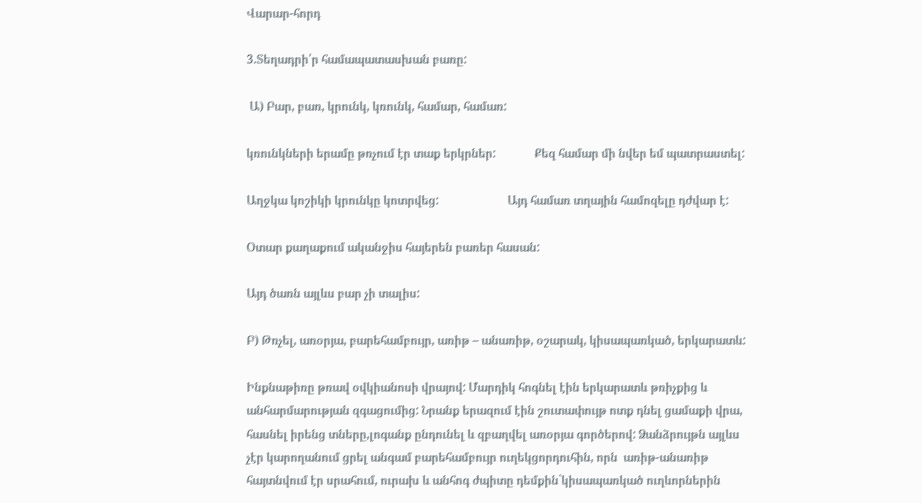Վարար-հորդ

3.Տեղադրի՛ր համապատասխան բառը:

 Ա) Բար, բառ, կրունկ, կռունկ, համար, համառ:

կռունկների երամը թռչում էր տաք երկրներ:             Քեզ համար մի նվեր եմ պատրաստել:

Աղջկա կոշիկի կրունկը կոտրվեց:                       Այդ համառ տղային համոզելը դժվար է:

Օտար քաղաքում ականջիս հայերեն բառեր հասան:

Այդ ծառն այլևս բար չի տալիս:

Բ) Թռչել, առօրյա, բարեհամբույր, առիթ – անառիթ, օշարակ, կիսապառկած, երկարատև:

Ինքնաթիռը թռավ օվկիանոսի վրայով: Մարդիկ հոգնել էին երկարատև թռիչքից և անհարմարության զգացումից: Նրանք երազում էին շուտափույթ ոտք դնել ցամաքի վրա, հասնել իրենց տները,լոգանք ընդունել և զբաղվել առօրյա գործերով: Ձանձրույթն այլևս չէր կարողանում ցրել անգամ բարեհամբույր ուղեկցորդուհին, որն  առիթ-անառիթ հայտնվում էր սրահում, ուրախ և անհոգ ժպիտը դեմքին`կիսապառկած ուղևորներին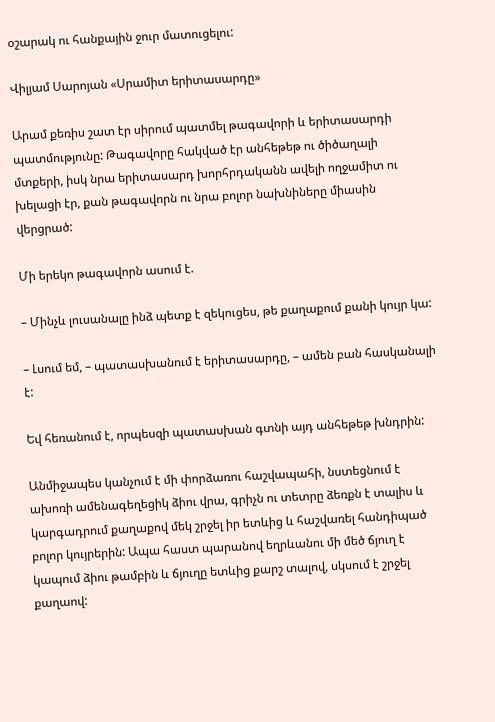օշարակ ու հանքային ջուր մատուցելու:

Վիլյամ Սարոյան «Սրամիտ երիտասարդը»

Արամ քեռիս շատ էր սիրում պատմել թագավորի և երիտասարդի պատմությունը: Թագավորը հակված էր անհեթեթ ու ծիծաղալի մտքերի, իսկ նրա երիտասարդ խորհրդականն ավելի ողջամիտ ու խելացի էր, քան թագավորն ու նրա բոլոր նախնիները միասին վերցրած:

Մի երեկո թագավորն ասում է.

– Մինչև լուսանալը ինձ պետք է զեկուցես, թե քաղաքում քանի կույր կա:

– Լսում եմ, – պատասխանում է երիտասարդը, – ամեն բան հասկանալի է:

Եվ հեռանում է, որպեսզի պատասխան գտնի այդ անհեթեթ խնդրին:

Անմիջապես կանչում է մի փորձառու հաշվապահի, նստեցնում է ախոռի ամենագեղեցիկ ձիու վրա, գրիչն ու տետրը ձեռքն է տալիս և կարգադրում քաղաքով մեկ շրջել իր ետևից և հաշվառել հանդիպած բոլոր կույրերին: Ապա հաստ պարանով եղրևանու մի մեծ ճյուղ է կապում ձիու թամբին և ճյուղը ետևից քարշ տալով, սկսում է շրջել քաղաով: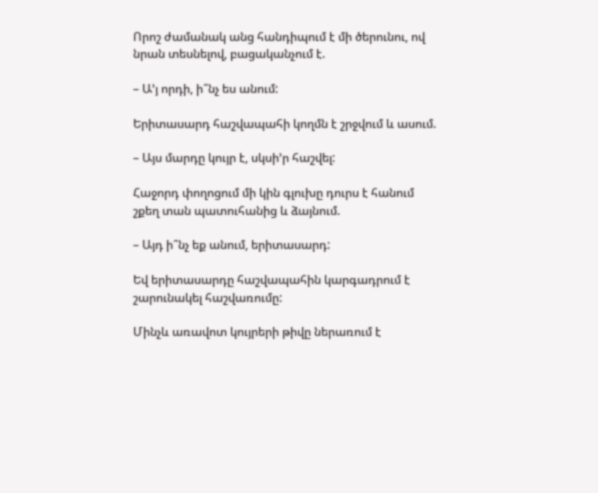Որոշ ժամանակ անց հանդիպում է մի ծերունու, ով նրան տեսնելով, բացականչում է.

– Ա’յ որդի, ի՞նչ ես անում:

Երիտասարդ հաշվապահի կողմն է շրջվում և ասում.

– Այս մարդը կույր է, սկսի’ր հաշվել:

Հաջորդ փողոցում մի կին գլուխը դուրս է հանում շքեղ տան պատուհանից և ձայնում.

– Այդ ի՞նչ եք անում, երիտասարդ:

Եվ երիտասարդը հաշվապահին կարգադրում է շարունակել հաշվառումը:

Մինչև առավոտ կույրերի թիվը ներառում է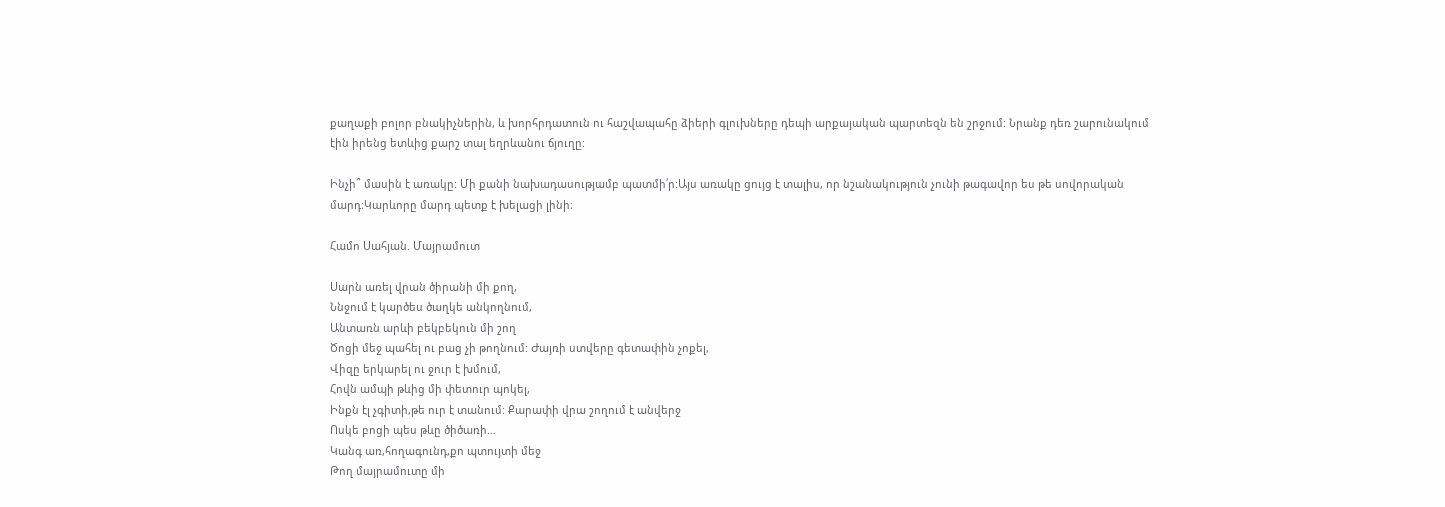քաղաքի բոլոր բնակիչներին, և խորհրդատուն ու հաշվապահը ձիերի գլուխները դեպի արքայական պարտեզն են շրջում: Նրանք դեռ շարունակում էին իրենց ետևից քարշ տալ եղրևանու ճյուղը:

Ինչի՞ մասին է առակը: Մի քանի նախադասությամբ պատմի՛ր:Այս առակը ցույց է տալիս, որ նշանակություն չունի թագավոր ես թե սովորական մարդ։Կարևորը մարդ պետք է խելացի լինի։

Համո Սահյան. Մայրամուտ

Սարն առել վրան ծիրանի մի քող,
Ննջում է կարծես ծաղկե անկողնում,
Անտառն արևի բեկբեկուն մի շող
Ծոցի մեջ պահել ու բաց չի թողնում: Ժայռի ստվերը գետափին չոքել,
Վիզը երկարել ու ջուր է խմում,
Հովն ամպի թևից մի փետուր պոկել,
Ինքն էլ չգիտի,թե ուր է տանում: Քարափի վրա շողում է անվերջ
Ոսկե բոցի պես թևը ծիծառի…
Կանգ առ,հողագունդ,քո պտույտի մեջ
Թող մայրամուտը մի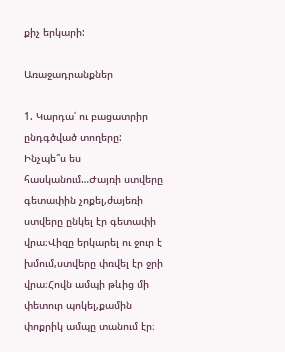քիչ երկարի:

Առաջադրանքներ

1. Կարդա՛ ու բացատրիր ընդգծված տողերը: Ինչպե՞ս ես հասկանում…Ժայռի ստվերը գետափին չոքել,ժայեռի ստվերը ընկել էր գետափի վրա։Վիզը երկարել ու ջուր է խմում,ստվերը փռվել էր ջրի վրա։Հովն ամպի թևից մի փետուր պոկել,քամին փոքրիկ ամպը տանում էր։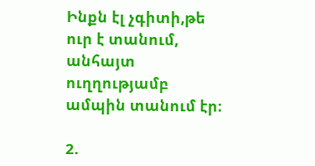Ինքն էլ չգիտի,թե ուր է տանում, անհայտ ուղղությամբ ամպին տանում էր։

2.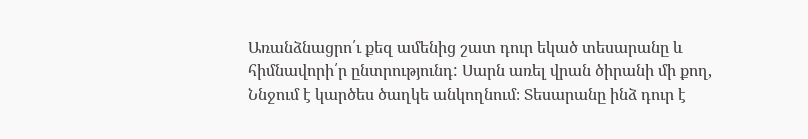Առանձնացրո՛ւ քեզ ամենից շատ դուր եկած տեսարանը և հիմնավորի՛ր ընտրությունդ: Սարն առել վրան ծիրանի մի քող,
Ննջում է կարծես ծաղկե անկողնում։ Տեսարանը ինձ դուր է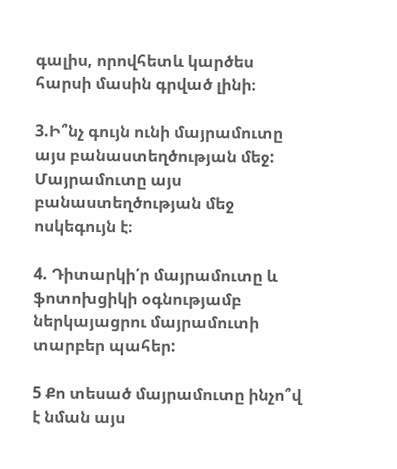գալիս, որովհետև կարծես հարսի մասին գրված լինի։

3.Ի՞նչ գույն ունի մայրամուտը այս բանաստեղծության մեջ: Մայրամուտը այս բանաստեղծության մեջ ոսկեգույն է։

4. Դիտարկի՛ր մայրամուտը և ֆոտոխցիկի օգնությամբ ներկայացրու մայրամուտի տարբեր պահեր:

5 Քո տեսած մայրամուտը ինչո՞վ է նման այս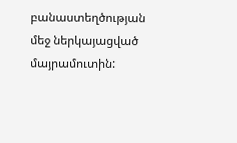բանաստեղծության մեջ ներկայացված մայրամուտին: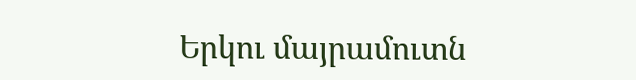Երկու մայրամուտն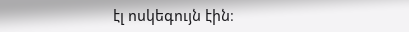էլ ոսկեգույն էին։